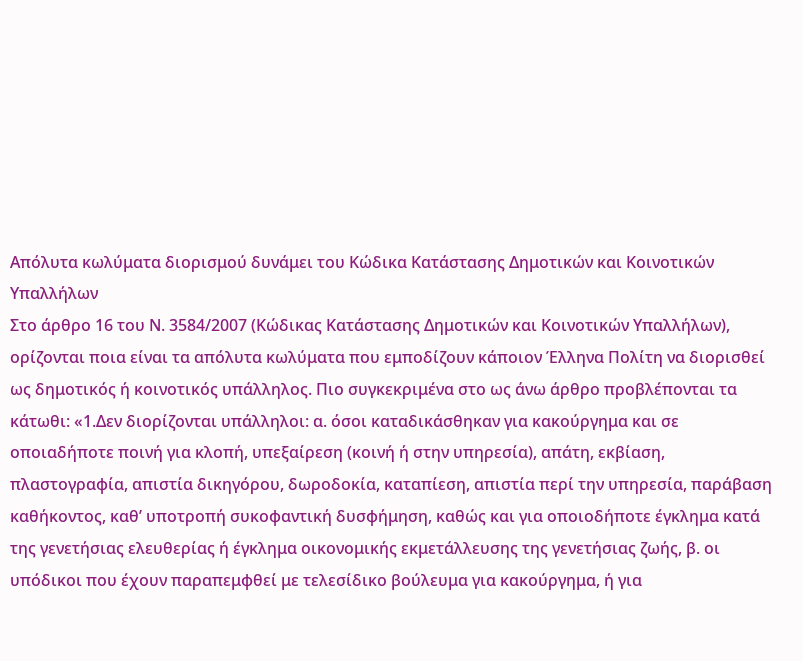Απόλυτα κωλύματα διορισμού δυνάμει του Κώδικα Κατάστασης Δημοτικών και Κοινοτικών Υπαλλήλων
Στο άρθρο 16 του Ν. 3584/2007 (Κώδικας Κατάστασης Δημοτικών και Κοινοτικών Υπαλλήλων), ορίζονται ποια είναι τα απόλυτα κωλύματα που εμποδίζουν κάποιον Έλληνα Πολίτη να διορισθεί ως δημοτικός ή κοινοτικός υπάλληλος. Πιο συγκεκριμένα στο ως άνω άρθρο προβλέπονται τα κάτωθι: «1.Δεν διορίζονται υπάλληλοι: α. όσοι καταδικάσθηκαν για κακούργημα και σε οποιαδήποτε ποινή για κλοπή, υπεξαίρεση (κοινή ή στην υπηρεσία), απάτη, εκβίαση, πλαστογραφία, απιστία δικηγόρου, δωροδοκία, καταπίεση, απιστία περί την υπηρεσία, παράβαση καθήκοντος, καθ’ υποτροπή συκοφαντική δυσφήμηση, καθώς και για οποιοδήποτε έγκλημα κατά της γενετήσιας ελευθερίας ή έγκλημα οικονομικής εκμετάλλευσης της γενετήσιας ζωής, β. οι υπόδικοι που έχουν παραπεμφθεί με τελεσίδικο βούλευμα για κακούργημα, ή για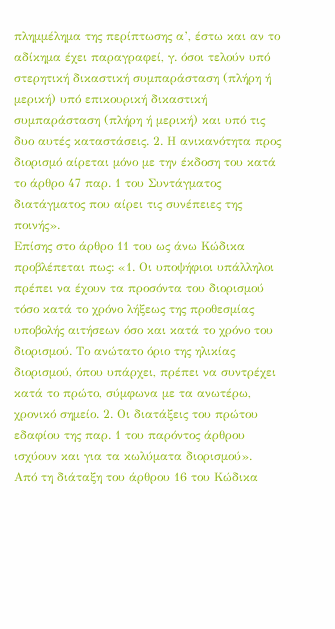πλημμέλημα της περίπτωσης α’, έστω και αν το αδίκημα έχει παραγραφεί, γ. όσοι τελούν υπό στερητική δικαστική συμπαράσταση (πλήρη ή μερική) υπό επικουρική δικαστική συμπαράσταση (πλήρη ή μερική) και υπό τις δυο αυτές καταστάσεις. 2. Η ανικανότητα προς διορισμό αίρεται μόνο με την έκδοση του κατά το άρθρο 47 παρ. 1 του Συντάγματος διατάγματος που αίρει τις συνέπειες της ποινής».
Επίσης στο άρθρο 11 του ως άνω Κώδικα προβλέπεται πως: «1. Οι υποψήφιοι υπάλληλοι πρέπει να έχουν τα προσόντα του διορισμού τόσο κατά το χρόνο λήξεως της προθεσμίας υποβολής αιτήσεων όσο και κατά το χρόνο του διορισμού. Το ανώτατο όριο της ηλικίας διορισμού, όπου υπάρχει, πρέπει να συντρέχει κατά το πρώτο, σύμφωνα με τα ανωτέρω, χρονικό σημείο. 2. Οι διατάξεις του πρώτου εδαφίου της παρ. 1 του παρόντος άρθρου ισχύουν και για τα κωλύματα διορισμού».
Από τη διάταξη του άρθρου 16 του Κώδικα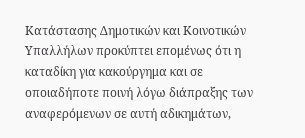Κατάστασης Δημοτικών και Κοινοτικών Υπαλλήλων προκύπτει επομένως ότι η καταδίκη για κακούργημα και σε οποιαδήποτε ποινή λόγω διάπραξης των αναφερόμενων σε αυτή αδικημάτων,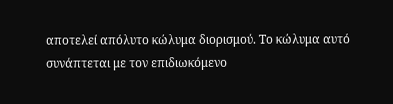αποτελεί απόλυτο κώλυμα διορισμού. Το κώλυμα αυτό συνάπτεται με τον επιδιωκόμενο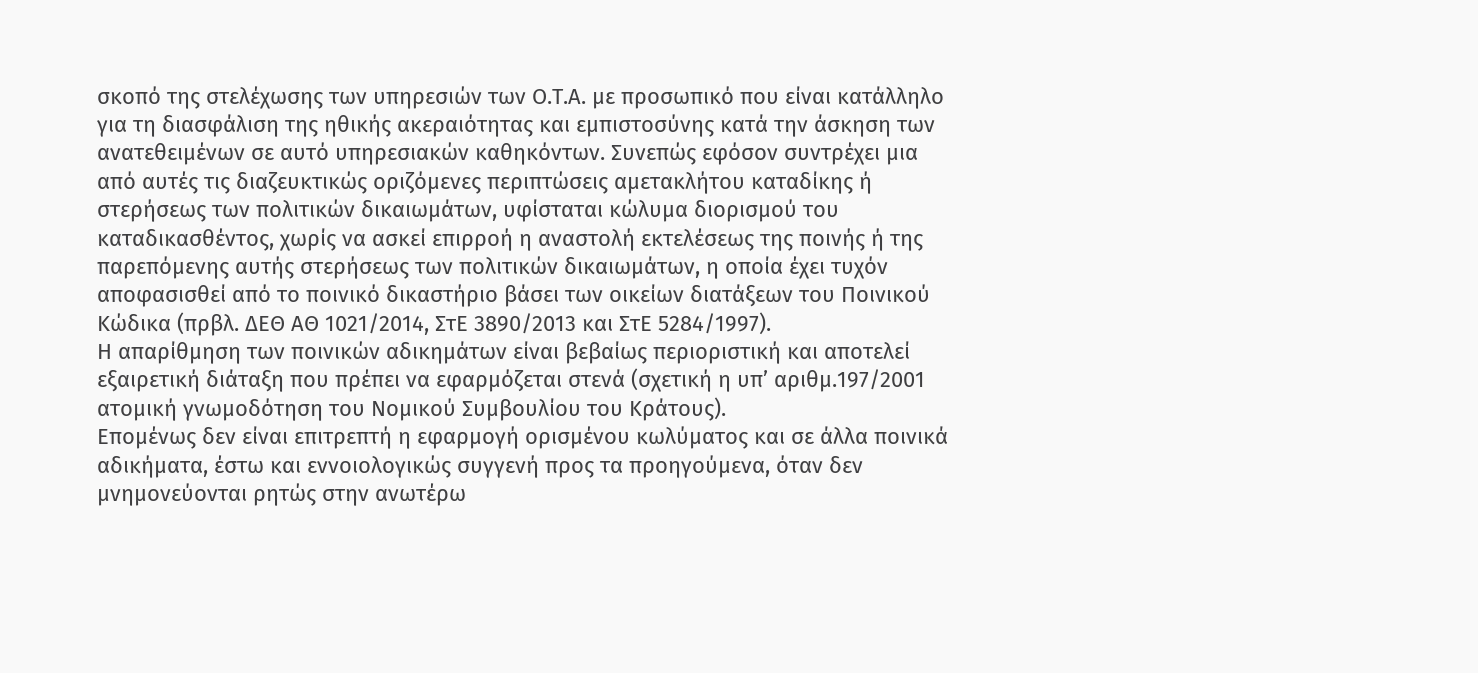σκοπό της στελέχωσης των υπηρεσιών των Ο.Τ.Α. με προσωπικό που είναι κατάλληλο για τη διασφάλιση της ηθικής ακεραιότητας και εμπιστοσύνης κατά την άσκηση των ανατεθειμένων σε αυτό υπηρεσιακών καθηκόντων. Συνεπώς εφόσον συντρέχει μια από αυτές τις διαζευκτικώς οριζόμενες περιπτώσεις αμετακλήτου καταδίκης ή στερήσεως των πολιτικών δικαιωμάτων, υφίσταται κώλυμα διορισμού του καταδικασθέντος, χωρίς να ασκεί επιρροή η αναστολή εκτελέσεως της ποινής ή της παρεπόμενης αυτής στερήσεως των πολιτικών δικαιωμάτων, η οποία έχει τυχόν αποφασισθεί από το ποινικό δικαστήριο βάσει των οικείων διατάξεων του Ποινικού Κώδικα (πρβλ. ΔΕΘ ΑΘ 1021/2014, ΣτΕ 3890/2013 και ΣτΕ 5284/1997).
Η απαρίθμηση των ποινικών αδικημάτων είναι βεβαίως περιοριστική και αποτελεί εξαιρετική διάταξη που πρέπει να εφαρμόζεται στενά (σχετική η υπ’ αριθμ.197/2001 ατομική γνωμοδότηση του Νομικού Συμβουλίου του Κράτους).
Επομένως δεν είναι επιτρεπτή η εφαρμογή ορισμένου κωλύματος και σε άλλα ποινικά αδικήματα, έστω και εννοιολογικώς συγγενή προς τα προηγούμενα, όταν δεν μνημονεύονται ρητώς στην ανωτέρω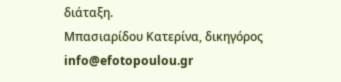διάταξη.
Μπασιαρίδου Κατερίνα, δικηγόρος
info@efotopoulou.gr